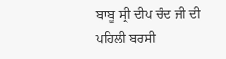ਬਾਬੂ ਸ੍ਰੀ ਦੀਪ ਚੰਦ ਜੀ ਦੀ ਪਹਿਲੀ ਬਰਸੀ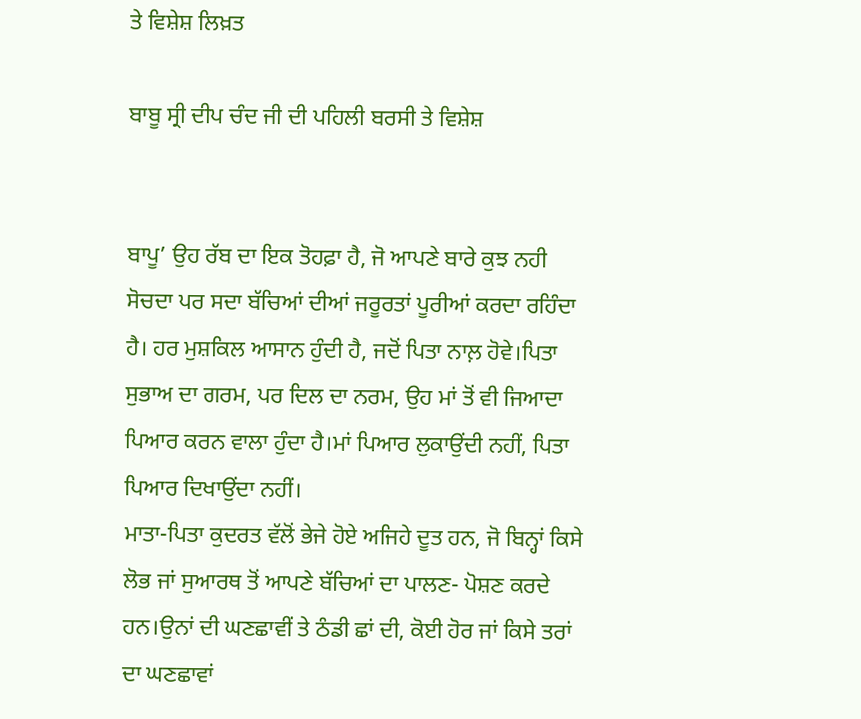ਤੇ ਵਿਸ਼ੇਸ਼ ਲਿਖ਼ਤ

ਬਾਬੂ ਸ੍ਰੀ ਦੀਪ ਚੰਦ ਜੀ ਦੀ ਪਹਿਲੀ ਬਰਸੀ ਤੇ ਵਿਸ਼ੇਸ਼


ਬਾਪੂ’ ਉਹ ਰੱਬ ਦਾ ਇਕ ਤੋਹਫ਼ਾ ਹੈ, ਜੋ ਆਪਣੇ ਬਾਰੇ ਕੁਝ ਨਹੀ ਸੋਚਦਾ ਪਰ ਸਦਾ ਬੱਚਿਆਂ ਦੀਆਂ ਜਰੂਰਤਾਂ ਪੂਰੀਆਂ ਕਰਦਾ ਰਹਿੰਦਾ ਹੈ। ਹਰ ਮੁਸ਼ਕਿਲ ਆਸਾਨ ਹੁੰਦੀ ਹੈ, ਜਦੋਂ ਪਿਤਾ ਨਾਲ਼ ਹੋਵੇ।ਪਿਤਾ ਸੁਭਾਅ ਦਾ ਗਰਮ, ਪਰ ਦਿਲ ਦਾ ਨਰਮ, ਉਹ ਮਾਂ ਤੋਂ ਵੀ ਜਿਆਦਾ ਪਿਆਰ ਕਰਨ ਵਾਲਾ ਹੁੰਦਾ ਹੈ।ਮਾਂ ਪਿਆਰ ਲੁਕਾਉਂਦੀ ਨਹੀਂ, ਪਿਤਾ ਪਿਆਰ ਦਿਖਾਉਂਦਾ ਨਹੀਂ।
ਮਾਤਾ-ਪਿਤਾ ਕੁਦਰਤ ਵੱਲੋਂ ਭੇਜੇ ਹੋਏ ਅਜਿਹੇ ਦੂਤ ਹਨ, ਜੋ ਬਿਨ੍ਹਾਂ ਕਿਸੇ ਲੋਭ ਜਾਂ ਸੁਆਰਥ ਤੋਂ ਆਪਣੇ ਬੱਚਿਆਂ ਦਾ ਪਾਲਣ- ਪੋਸ਼ਣ ਕਰਦੇ ਹਨ।ਉਨਾਂ ਦੀ ਘਣਛਾਵੀਂ ਤੇ ਠੰਡੀ ਛਾਂ ਦੀ, ਕੋਈ ਹੋਰ ਜਾਂ ਕਿਸੇ ਤਰਾਂ ਦਾ ਘਣਛਾਵਾਂ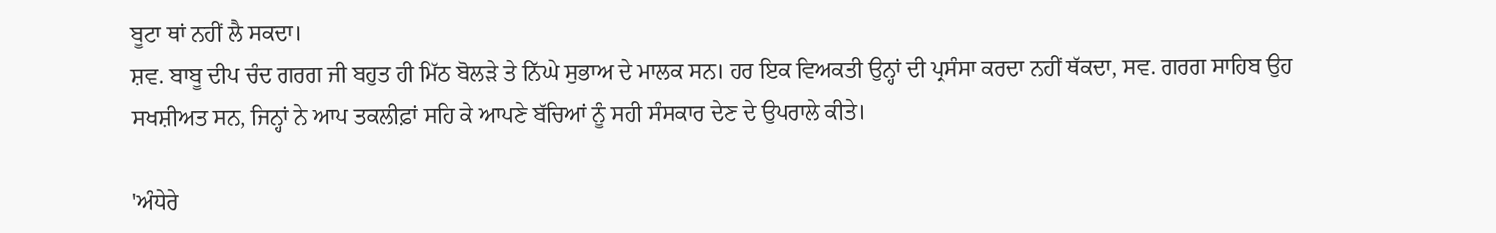ਬੂਟਾ ਥਾਂ ਨਹੀਂ ਲੈ ਸਕਦਾ।
ਸ਼ਵ. ਬਾਬੂ ਦੀਪ ਚੰਦ ਗਰਗ ਜੀ ਬਹੁਤ ਹੀ ਮਿੱਠ ਬੋਲੜੇ ਤੇ ਨਿੱਘੇ ਸੁਭਾਅ ਦੇ ਮਾਲਕ ਸਨ। ਹਰ ਇਕ ਵਿਅਕਤੀ ਉਨ੍ਹਾਂ ਦੀ ਪ੍ਰਸੰਸਾ ਕਰਦਾ ਨਹੀਂ ਥੱਕਦਾ, ਸਵ. ਗਰਗ ਸਾਹਿਬ ਉਹ ਸਖਸ਼ੀਅਤ ਸਨ, ਜਿਨ੍ਹਾਂ ਨੇ ਆਪ ਤਕਲੀਫ਼ਾਂ ਸਹਿ ਕੇ ਆਪਣੇ ਬੱਚਿਆਂ ਨੂੰ ਸਹੀ ਸੰਸਕਾਰ ਦੇਣ ਦੇ ਉਪਰਾਲੇ ਕੀਤੇ।

'ਅੰਧੇਰੇ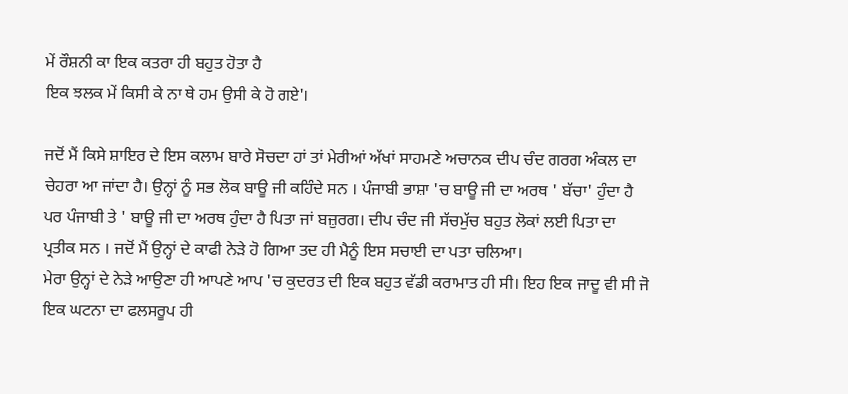ਮੇਂ ਰੌਸ਼ਨੀ ਕਾ ਇਕ ਕਤਰਾ ਹੀ ਬਹੁਤ ਹੋਤਾ ਹੈ
ਇਕ ਝਲਕ ਮੇਂ ਕਿਸੀ ਕੇ ਨਾ ਥੇ ਹਮ ਉਸੀ ਕੇ ਹੋ ਗਏ'।

ਜਦੋਂ ਮੈਂ ਕਿਸੇ ਸ਼ਾਇਰ ਦੇ ਇਸ ਕਲਾਮ ਬਾਰੇ ਸੋਚਦਾ ਹਾਂ ਤਾਂ ਮੇਰੀਆਂ ਅੱਖਾਂ ਸਾਹਮਣੇ ਅਚਾਨਕ ਦੀਪ ਚੰਦ ਗਰਗ ਅੰਕਲ ਦਾ ਚੇਹਰਾ ਆ ਜਾਂਦਾ ਹੈ। ਉਨ੍ਹਾਂ ਨੂੰ ਸਭ ਲੋਕ ਬਾਊ ਜੀ ਕਹਿੰਦੇ ਸਨ । ਪੰਜਾਬੀ ਭਾਸ਼ਾ 'ਚ ਬਾਊ ਜੀ ਦਾ ਅਰਥ ' ਬੱਚਾ' ਹੁੰਦਾ ਹੈ ਪਰ ਪੰਜਾਬੀ ਤੇ ' ਬਾਊ ਜੀ ਦਾ ਅਰਥ ਹੁੰਦਾ ਹੈ ਪਿਤਾ ਜਾਂ ਬਜ਼ੁਰਗ। ਦੀਪ ਚੰਦ ਜੀ ਸੱਚਮੁੱਚ ਬਹੁਤ ਲੋਕਾਂ ਲਈ ਪਿਤਾ ਦਾ ਪ੍ਰਤੀਕ ਸਨ । ਜਦੋਂ ਮੈਂ ਉਨ੍ਹਾਂ ਦੇ ਕਾਫੀ ਨੇੜੇ ਹੋ ਗਿਆ ਤਦ ਹੀ ਮੈਨੂੰ ਇਸ ਸਚਾਈ ਦਾ ਪਤਾ ਚਲਿਆ।
ਮੇਰਾ ਉਨ੍ਹਾਂ ਦੇ ਨੇੜੇ ਆਉਣਾ ਹੀ ਆਪਣੇ ਆਪ 'ਚ ਕੁਦਰਤ ਦੀ ਇਕ ਬਹੁਤ ਵੱਡੀ ਕਰਾਮਾਤ ਹੀ ਸੀ। ਇਹ ਇਕ ਜਾਦੂ ਵੀ ਸੀ ਜੋ ਇਕ ਘਟਨਾ ਦਾ ਫਲਸਰੂਪ ਹੀ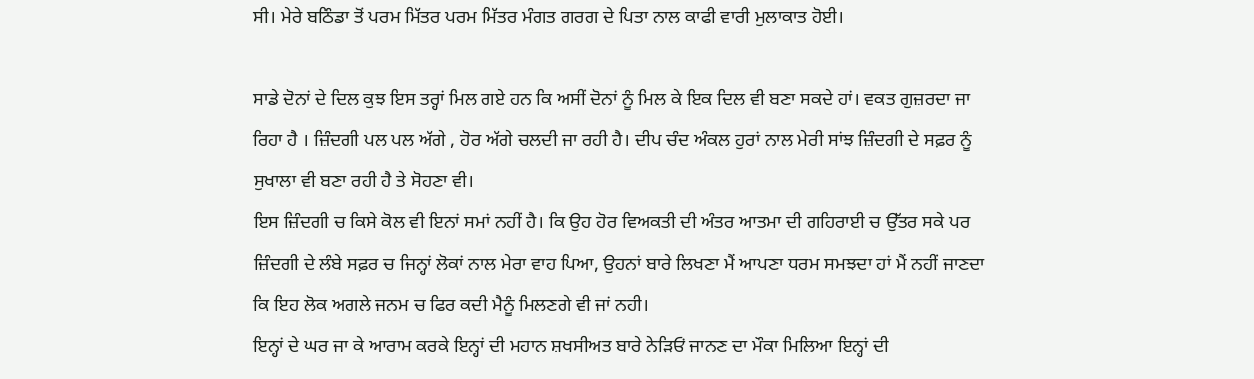ਸੀ। ਮੇਰੇ‌ ਬਠਿੰਡਾ ਤੋਂ ਪਰਮ ਮਿੱਤਰ ਪਰਮ ਮਿੱਤਰ ਮੰਗਤ ਗਰਗ ਦੇ ਪਿਤਾ ਨਾਲ ਕਾਫੀ ਵਾਰੀ ਮੁਲਾਕਾਤ ਹੋਈ।

ਸਾਡੇ ਦੋਨਾਂ ਦੇ ਦਿਲ ਕੁਝ ਇਸ ਤਰ੍ਹਾਂ ਮਿਲ ਗਏ ਹਨ ਕਿ ਅਸੀਂ ਦੋਨਾਂ ਨੂੰ ਮਿਲ ਕੇ ਇਕ ਦਿਲ ਵੀ ਬਣਾ ਸਕਦੇ ਹਾਂ। ਵਕਤ ਗੁਜ਼ਰਦਾ ਜਾ ਰਿਹਾ ਹੈ । ਜ਼ਿੰਦਗੀ ਪਲ ਪਲ ਅੱਗੇ , ਹੋਰ ਅੱਗੇ ਚਲਦੀ ਜਾ ਰਹੀ ਹੈ। ਦੀਪ ਚੰਦ ਅੰਕਲ ਹੁਰਾਂ ਨਾਲ ਮੇਰੀ ਸਾਂਝ ਜ਼ਿੰਦਗੀ ਦੇ ਸਫ਼ਰ ਨੂੰ ਸੁਖਾਲਾ ਵੀ ਬਣਾ ਰਹੀ ਹੈ ਤੇ ਸੋਹਣਾ ਵੀ।
ਇਸ ਜ਼ਿੰਦਗੀ ਚ ਕਿਸੇ ਕੋਲ ਵੀ ਇਨਾਂ ਸਮਾਂ ਨਹੀਂ ਹੈ। ਕਿ ਉਹ ਹੋਰ ਵਿਅਕਤੀ ਦੀ ਅੰਤਰ ਆਤਮਾ ਦੀ ਗਹਿਰਾਈ ਚ ਉੱਤਰ ਸਕੇ ਪਰ ਜ਼ਿੰਦਗੀ ਦੇ ਲੰਬੇ ਸਫ਼ਰ ਚ ਜਿਨ੍ਹਾਂ ਲੋਕਾਂ ਨਾਲ ਮੇਰਾ ਵਾਹ ਪਿਆ, ਉਹਨਾਂ ਬਾਰੇ ਲਿਖਣਾ ਮੈਂ ਆਪਣਾ ਧਰਮ ਸਮਝਦਾ ਹਾਂ ਮੈਂ ਨਹੀਂ ਜਾਣਦਾ ਕਿ ਇਹ ਲੋਕ ਅਗਲੇ ਜਨਮ ਚ ਫਿਰ ਕਦੀ ਮੈਨੂੰ ਮਿਲਣਗੇ ਵੀ ਜਾਂ ਨਹੀ।
ਇਨ੍ਹਾਂ ਦੇ ਘਰ ਜਾ ਕੇ ਆਰਾਮ ਕਰਕੇ ਇਨ੍ਹਾਂ ਦੀ ਮਹਾਨ ਸ਼ਖਸੀਅਤ ਬਾਰੇ ਨੇੜਿਓਂ ਜਾਨਣ ਦਾ ਮੌਕਾ ਮਿਲਿਆ ਇਨ੍ਹਾਂ ਦੀ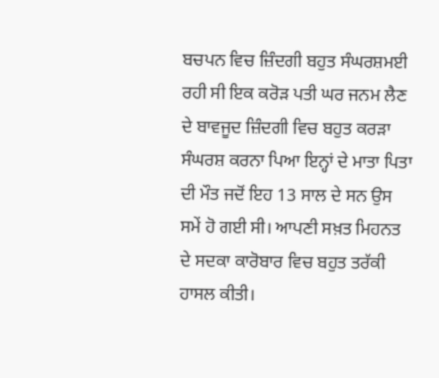ਬਚਪਨ ਵਿਚ ਜ਼ਿੰਦਗੀ ਬਹੁਤ ਸੰਘਰਸ਼ਮਈ ਰਹੀ ਸੀ ਇਕ ਕਰੋੜ ਪਤੀ ਘਰ ਜਨਮ ਲੈਣ ਦੇ ਬਾਵਜੂਦ ਜ਼ਿੰਦਗੀ ਵਿਚ ਬਹੁਤ ਕਰੜਾ ਸੰਘਰਸ਼ ਕਰਨਾ ਪਿਆ ਇਨ੍ਹਾਂ ਦੇ ਮਾਤਾ ਪਿਤਾ ਦੀ ਮੌਤ ਜਦੋਂ ਇਹ 13 ਸਾਲ ਦੇ ਸਨ ਉਸ ਸਮੇਂ ਹੋ ਗਈ ਸੀ। ਆਪਣੀ ਸਖ਼ਤ ਮਿਹਨਤ ਦੇ ਸਦਕਾ ਕਾਰੋਬਾਰ ਵਿਚ ਬਹੁਤ ਤਰੱਕੀ ਹਾਸਲ ਕੀਤੀ।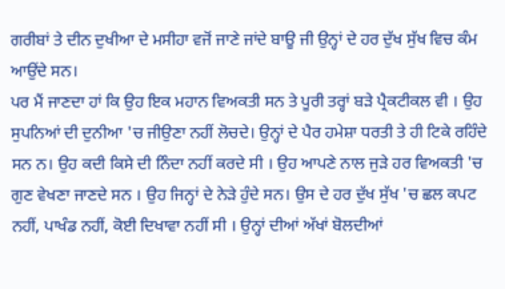ਗਰੀਬਾਂ ਤੇ ਦੀਨ ਦੁਖੀਆ ਦੇ ਮਸੀਹਾ ਵਜੋਂ ਜਾਣੇ ਜਾਂਦੇ ਬਾਊ ਜੀ ਉਨ੍ਹਾਂ ਦੇ ਹਰ ਦੁੱਖ ਸੁੱਖ ਵਿਚ ਕੰਮ ਆਉਂਦੇ ਸਨ।
ਪਰ ਮੈਂ ਜਾਣਦਾ ਹਾਂ ਕਿ ਉਹ ਇਕ ਮਹਾਨ ਵਿਅਕਤੀ ਸਨ ਤੇ ਪੂਰੀ ਤਰ੍ਹਾਂ ਬੜੇ ਪ੍ਰੈਕਟੀਕਲ ਵੀ । ਉਹ ਸੁਪਨਿਆਂ ਦੀ ਦੁਨੀਆ 'ਚ ਜੀਉਣਾ ਨਹੀਂ ਲੋਚਦੇ। ਉਨ੍ਹਾਂ ਦੇ ਪੈਰ ਹਮੇਸ਼ਾ ਧਰਤੀ ਤੇ ਹੀ ਟਿਕੇ ਰਹਿੰਦੇ ਸਨ ਨ। ਉਹ ਕਦੀ ਕਿਸੇ ਦੀ ਨਿੰਦਾ ਨਹੀਂ ਕਰਦੇ ਸੀ । ਉਹ ਆਪਣੇ ਨਾਲ ਜੁੜੇ ਹਰ ਵਿਅਕਤੀ 'ਚ ਗੁਣ ਵੇਖਣਾ ਜਾਣਦੇ ਸਨ । ਉਹ ਜਿਨ੍ਹਾਂ ਦੇ ਨੇੜੇ ਹੁੰਦੇ ਸਨ। ਉਸ ਦੇ ਹਰ ਦੁੱਖ ਸੁੱਖ 'ਚ ਛਲ ਕਪਟ ਨਹੀਂ, ਪਾਖੰਡ ਨਹੀਂ, ਕੋਈ ਦਿਖਾਵਾ ਨਹੀਂ ਸੀ । ਉਨ੍ਹਾਂ ਦੀਆਂ ਅੱਖਾਂ ਬੋਲਦੀਆਂ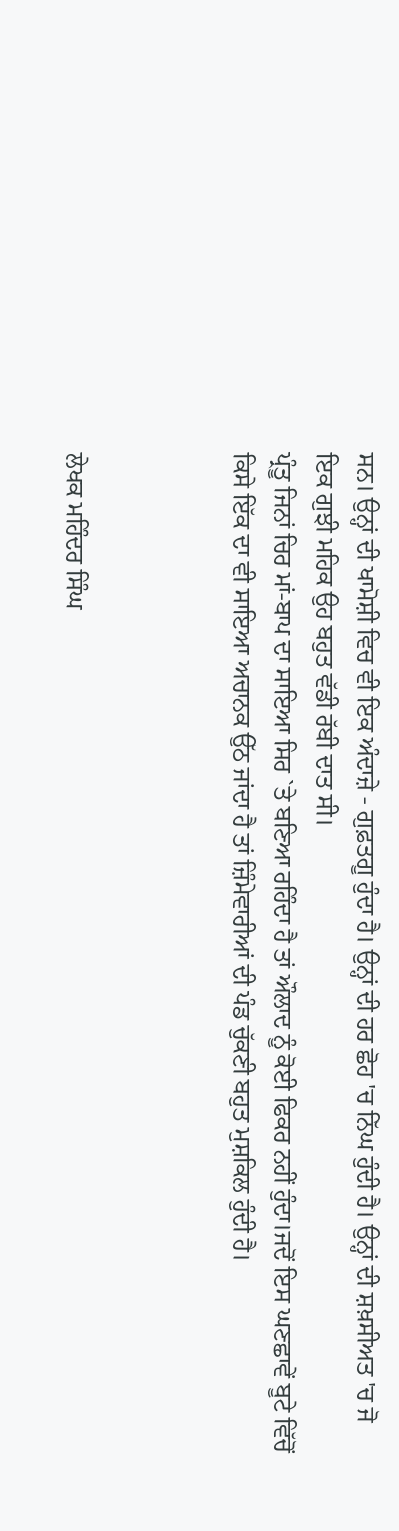ਸਨ। ਉਨ੍ਹਾਂ ਦੀ ਖਾਮੋਸ਼ੀ ਵਿਚ ਵੀ ਇਕ ਅੰਦਾਜ਼ੇ - ਗੁਫ਼ਤਗੂ ਹੁੰਦਾ ਹੈ। ਉਨ੍ਹਾਂ ਦੀ ਹਰ ਛੋਹ 'ਚ ਨਿੱਘ ਹੁੰਦੀ ਹੈ। ਉਨ੍ਹਾਂ ਦੀ ਸ਼ਖ਼ਸੀਅਤ 'ਚ ਜੋ ਇਕ ਗੁਝੀ ਮਹਿਕ ਉਹ ਬਹੁਤ ਵੱਡੀ ਰੱਬੀ ਦਾਤ ਸੀ।
ਪ੍ਰੰਤੂ ਜਿਨਾਂ ਚਿਰ ਮਾਂ-ਬਾਪ ਦਾ ਸਾਇਆ ਸਿਰ `ਤੇ ਬਣਿਆ ਰਹਿੰਦਾ ਹੈ ਤਾਂ ਔਲਾਦ ਨੂੰ ਕੋਈ ਫਿਕਰ ਨਹੀਂ ਹੁੰਦਾ।ਜਦੋਂ ਇਸ ਘਣਛਾਵੇਂ ਬੂਟੇ ਵਿੱਚੋਂ ਕਿਸੇ ਇੱਕ ਦਾ ਵੀ ਸਾਇਆ ਅਚਾਨਕ ਉੱਠ ਜਾਂਦਾ ਹੈ ਤਾਂ ਜ਼ਿੰਮੇਵਾਰੀਆਂ ਦੀ ਪੰਡ ਚੁੱਕਣੀ ਬਹੁਤ ਮੁਸ਼ਕਿਲ ਹੁੰਦੀ ਹੈ।



ਲੇਖਕ ਮਹਿੰਦਰ ਸਿੰਘ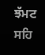ਝੱਮਟ
ਸਹਿ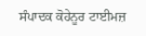ਸੰਪਾਦਕ ਕੋਹੇਨੂਰ ਟਾਈਮਜ਼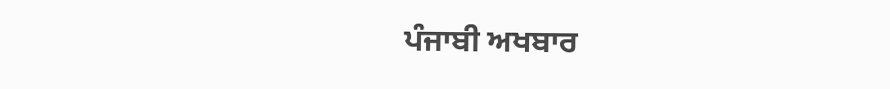ਪੰਜਾਬੀ ਅਖਬਾਰ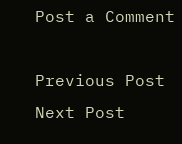Post a Comment

Previous Post Next Post